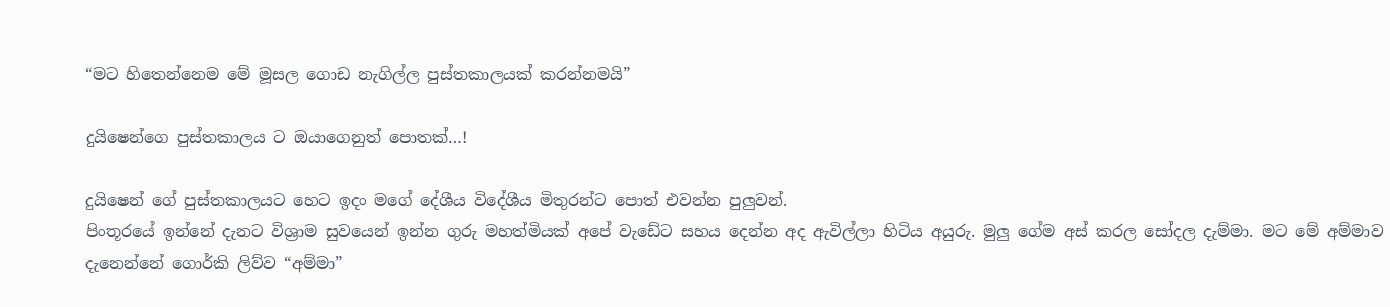“මට හිතෙන්නෙම මේ මූසල ගොඩ නැගිල්ල පුස්තකාලයක් කරන්නමයි”

දුයිෂෙන්ගෙ පුස්තකාලය ට ඔයාගෙනුත් පොතක්…!

දුයිෂෙන් ගේ පුස්තකාලයට හෙට ඉදං මගේ දේශීය විදේශීය මිතුරන්ට පොත් එවන්න පුලුවන්.
පිංතූරයේ ඉන්නේ දැනට විශ්‍රාම සුවයෙන් ඉන්න ගුරු මහත්මියක් අපේ වැඩේට සහය දෙන්න අද ඇවිල්ලා හිටිය අයුරු. මුලු ගේම අස් කරල සෝදල දැම්මා. මට මේ අම්මාව දැනෙන්නේ ගොර්කි ලිව්ව “අම්මා”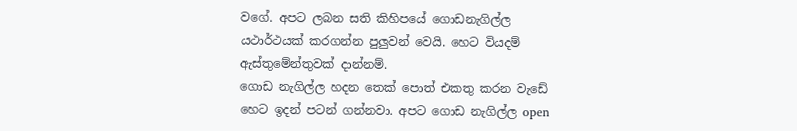වගේ. අපට ලබන සති කිහිපයේ ගොඩනැගිල්ල යථාර්ථයක් කරගන්න පුලුවන් වෙයි. හෙට වියදම් ඇස්තුමේන්තුවක් දාන්නම්.
ගොඩ නැගිල්ල හදන තෙක් පොත් එකතු කරන වැඩේ හෙට ඉදන් පටන් ගන්නවා. අපට ගොඩ නැගිල්ල open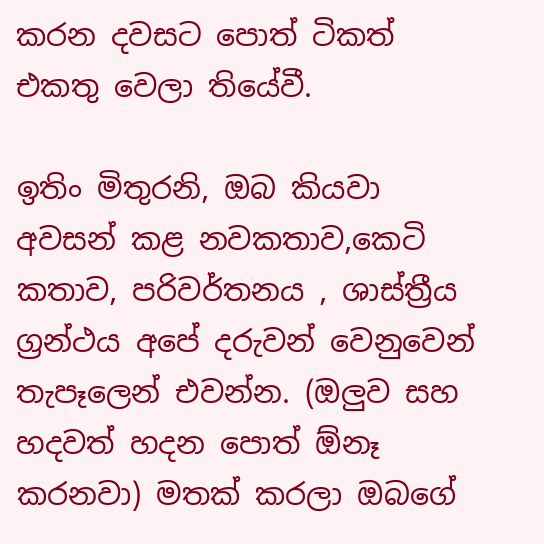කරන දවසට පොත් ටිකත් එකතු වෙලා තියේවී.

ඉතිං මිතුරනි, ඔබ කියවා අවසන් කළ නවකතාව,කෙටි කතාව, පරිවර්තනය , ශාස්ත්‍රීය ග්‍රන්ථය අපේ දරුවන් වෙනුවෙන් තැපෑලෙන් එවන්න. (ඔලුව සහ හදවත් හදන පොත් ඕනෑ කරනවා) මතක් කරලා ඔබගේ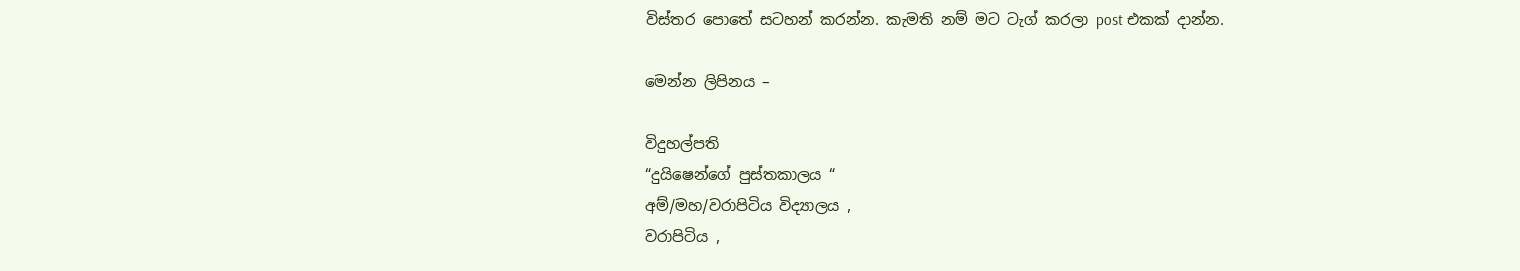විස්තර පොතේ සටහන් කරන්න. කැමති නම් මට ටැග් කරලා post එකක් දාන්න.

මෙන්න ලිපිනය –

විදුහල්පති
“දුයිෂෙන්ගේ පුස්තකාලය “
අම්/මහ/වරාපිටිය විද්‍යාලය ,
වරාපිටිය ,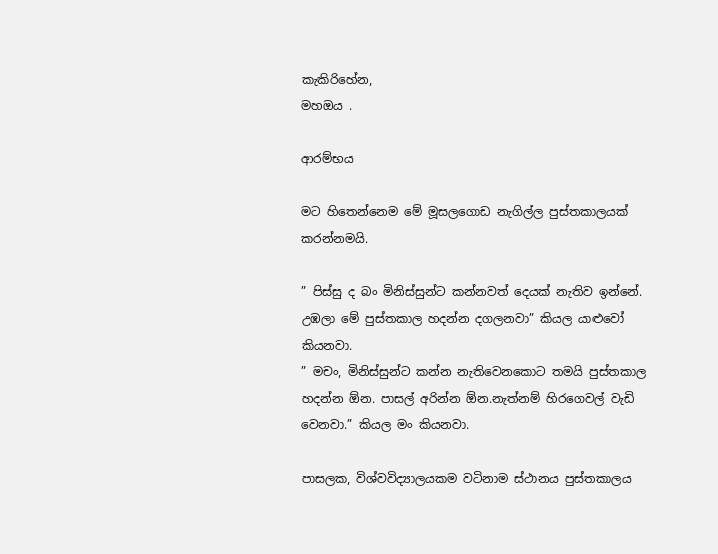කැකිරිහේන,
මහඔය .

ආරම්භය

මට හිතෙන්නෙම මේ මූසලගොඩ නැගිල්ල පුස්තකාලයක් කරන්නමයි.

” පිස්සු ද බං මිනිස්සුන්ට කන්නවත් දෙයක් නැතිව ඉන්නේ. උඹලා මේ පුස්තකාල හදන්න දගලනවා” කියල යාළුවෝ කියනවා.
” මචං, මිනිස්සුන්ට කන්න නැතිවෙනකොට තමයි පුස්තකාල හදන්න ඕන. පාසල් අරින්න ඕන.නැත්නම් හිරගෙවල් වැඩි වෙනවා.” කියල මං කියනවා.

පාසලක, විශ්වවිද්‍යාලයකම වටිනාම ස්ථානය පුස්තකාලය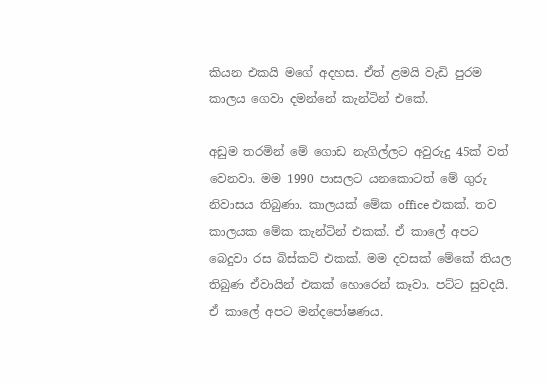කියන එකයි මගේ අදහස. ඒත් ළමයි වැඩි පුරම කාලය ගෙවා දමන්නේ කැන්ටින් එකේ.

අඩුම තරමින් මේ ගොඩ නැගිල්ලට අවුරුදු 45ක් වත් වෙනවා. මම 1990 පාසලට යනකොටත් මේ ගුරු නිවාසය තිබුණා. කාලයක් මේක office එකක්. තව කාලයක මේක කැන්ටින් එකක්. ඒ කාලේ අපට බෙදුවා රස බිස්කට් එකක්. මම දවසක් මේකේ තියල තිබුණ ඒවායින් එකක් හොරෙන් කෑවා. පට්ට සුවදයි. ඒ කාලේ අපට මන්දපෝෂණය.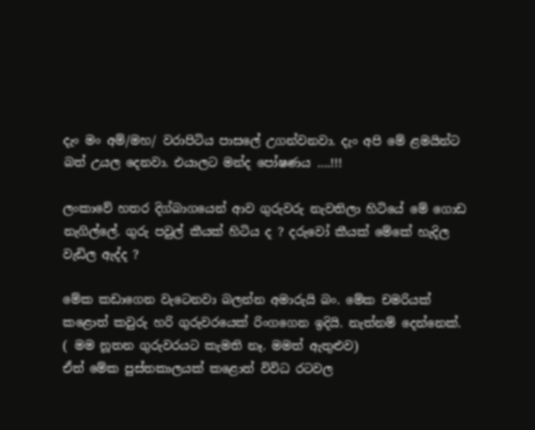දැං මං අම්/මහ/ වරාපිටිය පාසලේ උගන්වනවා. දැං අපි මේ ළමයින්ට බත් උයල දෙනවා. එයාලට මන්ද පෝෂණය ….!!!

ලංකාවේ හතර දිග්බාගයෙන් ආව ගුරුවරු නැවතිලා හිටියේ මේ ගොඩ නැගිල්ලේ. ගුරු පවුල් කීයක් හිටිය ද ? දරුවෝ කීයක් මේකේ හැදිල වැඩිල ඇද්ද ?

මේක කඩාගෙන වැටෙනවා බලන්න අමාරුයි බං. මේක චමරියක් කළොත් කවුරු හරි ගුරුවරයෙක් රිංගගෙන ඉදියි. නැත්නම් දෙන්නෙක්. ( මම නූතන ගුරුවරයට කැමති නෑ. මමත් ඇතුළුව)
ඒත් මේක පුස්තකාලයක් කළොත් විවිධ රටවල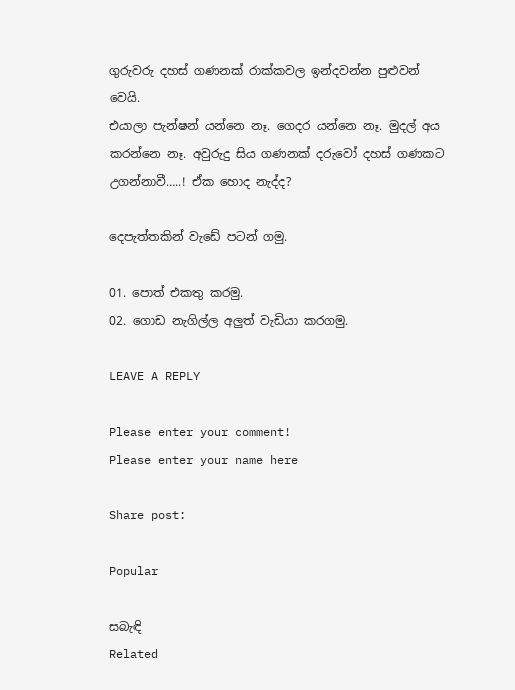ගුරුවරු දහස් ගණනක් රාක්කවල ඉන්දවන්න පුළුවන් වෙයි.
එයාලා පැන්ෂන් යන්නෙ නෑ. ගෙදර යන්නෙ නෑ. මුදල් අය කරන්නෙ නෑ. අවුරුදු සිය ගණනක් දරුවෝ දහස් ගණකට උගන්නාවී…..! ඒක හොද නැද්ද?

දෙපැත්තකින් වැඩේ පටන් ගමු.

01. පොත් එකතු කරමු.
02. ගොඩ නැගිල්ල අලුත් වැඩියා කරගමු.

LEAVE A REPLY

Please enter your comment!
Please enter your name here

Share post:

Popular

සබැඳි
Related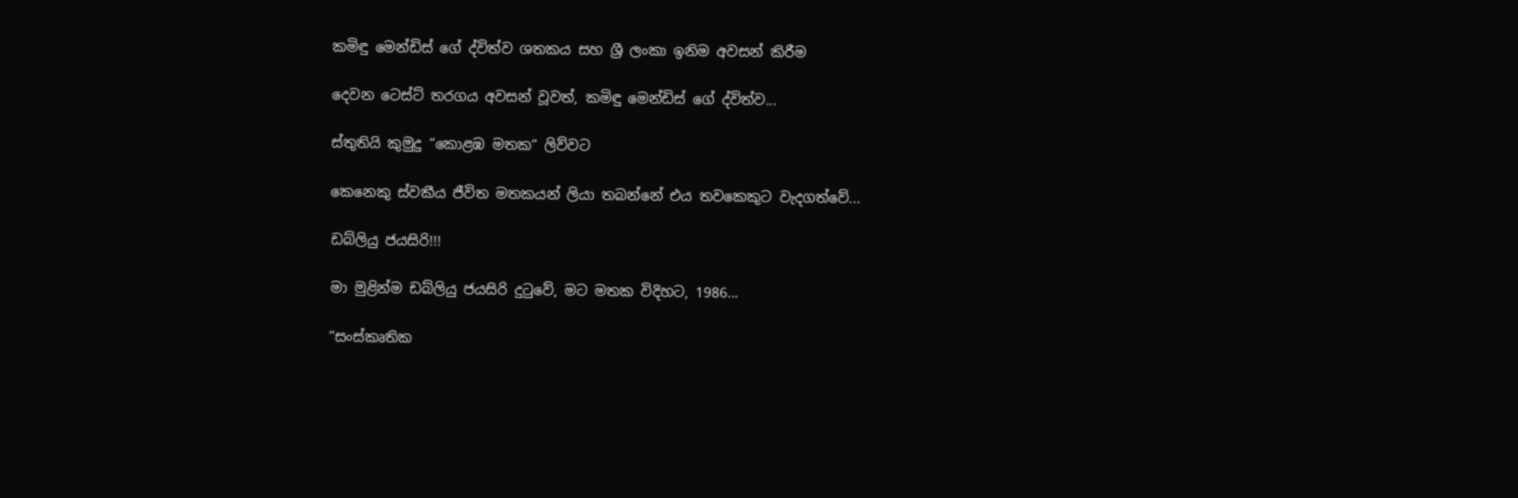කමිඳු මෙන්ඩිස් ගේ ද්විත්ව ශතකය සහ ශ්‍රී ලංකා ඉනිම අවසන් කිරීම

දෙවන ටෙස්ට් තරගය අවසන් වූවත්, කමිඳු මෙන්ඩිස් ගේ ද්විත්ව...

ස්තුතියි කුමුදු “කොළඹ මතක“ ලිව්වට

කෙනෙකු ස්වකීය ජීවිත මතකයන් ලියා තබන්නේ එය තවකෙකුට වැදගත්වේ...

ඩබ්ලියු ජයසිරි!!!

මා මුළින්ම ඩබ්ලියු ජයසිරි දුටුවේ, මට මතක විදිහට, 1986...

“සංස්කෘතික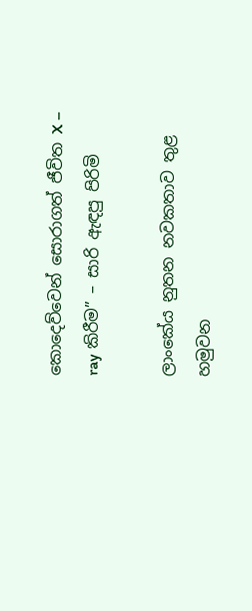කොදෙව්වෙන් සොරාගත් ජීවිත X – ray කිරීම” – සාරි ඇඳපු පිරිමි

ලාංකේය නුතන නවකතාව තුළ හමුවන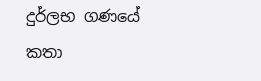දුර්ලභ ගණයේ කතා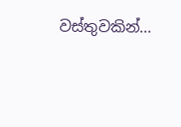වස්තුවකින්...